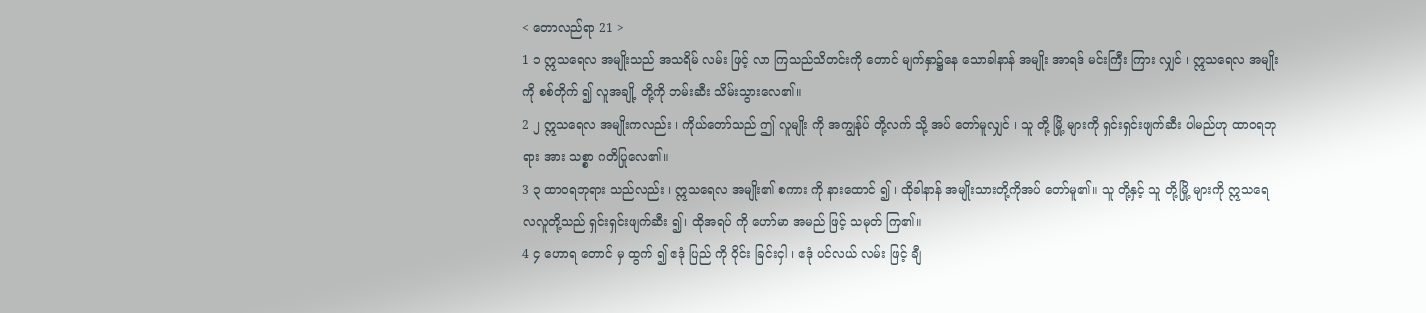< တောလည်ရာ 21 >
1 ၁ ဣသရေလ အမျိုးသည် အသရိမ် လမ်း ဖြင့် လာ ကြသည်သိတင်းကို တောင် မျက်နှာ၌နေ သောခါနာန် အမျိုး အာရဒ် မင်းကြီး ကြား လျှင် ၊ ဣသရေလ အမျိုးကို စစ်တိုက် ၍ လူအချို့ တို့ကို ဘမ်းဆီး သိမ်းသွားလေ၏။
2 ၂ ဣသရေလ အမျိုးကလည်း ၊ ကိုယ်တော်သည် ဤ လူမျိုး ကို အကျွန်ုပ် တို့လက် သို့ အပ် တော်မူလျှင် ၊ သူ တို့ မြို့ များကို ရှင်းရှင်းဖျက်ဆီး ပါမည်ဟု ထာဝရဘုရား အား သစ္စာ ဂတိပြုလေ၏။
3 ၃ ထာဝရဘုရား သည်လည်း ၊ ဣသရေလ အမျိုး၏ စကား ကို နားထောင် ၍ ၊ ထိုခါနာန် အမျိုးသားတို့ကိုအပ် တော်မူ၏။ သူ တို့နှင့် သူ တို့မြို့ များကို ဣသရေလလူတို့သည် ရှင်းရှင်းဖျက်ဆီး ၍၊ ထိုအရပ် ကို ဟော်မာ အမည် ဖြင့် သမုတ် ကြ၏။
4 ၄ ဟောရ တောင် မှ ထွက် ၍ ဧဒုံ ပြည် ကို ဝိုင်း ခြင်းငှါ ၊ ဧဒုံ ပင်လယ် လမ်း ဖြင့် ချီ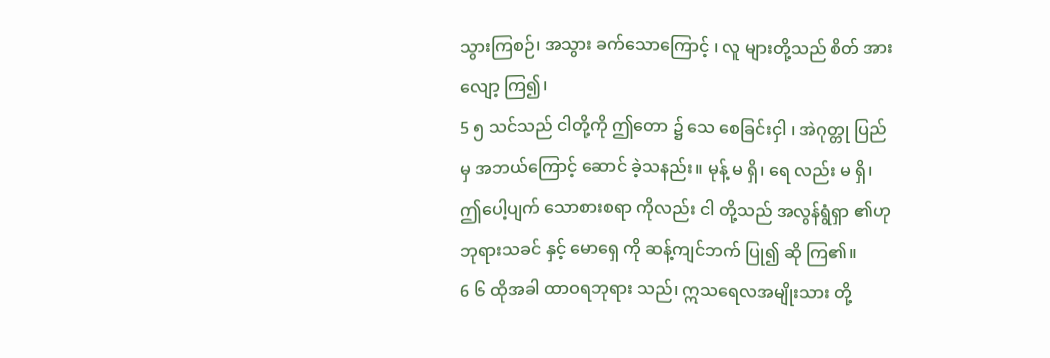သွားကြစဉ်၊ အသွား ခက်သောကြောင့် ၊ လူ များတို့သည် စိတ် အားလျော့ ကြ၍၊
5 ၅ သင်သည် ငါတို့ကို ဤတော ၌ သေ စေခြင်းငှါ ၊ အဲဂုတ္တု ပြည်မှ အဘယ်ကြောင့် ဆောင် ခဲ့သနည်း။ မုန့် မ ရှိ၊ ရေ လည်း မ ရှိ၊ ဤပေါ့ပျက် သောစားစရာ ကိုလည်း ငါ တို့သည် အလွန်ရွံရှာ ၏ဟု ဘုရားသခင် နှင့် မောရှေ ကို ဆန့်ကျင်ဘက် ပြု၍ ဆို ကြ၏။
6 ၆ ထိုအခါ ထာဝရဘုရား သည်၊ ဣသရေလအမျိုးသား တို့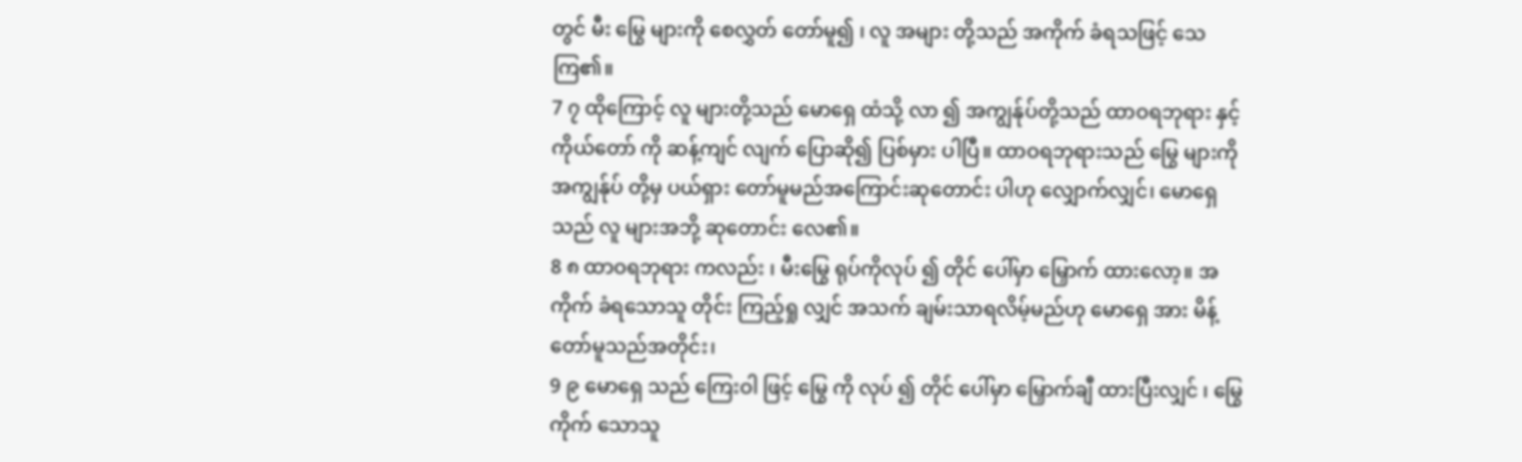တွင် မီး မြွေ များကို စေလွှတ် တော်မူ၍ ၊ လူ အများ တို့သည် အကိုက် ခံရသဖြင့် သေ ကြ၏။
7 ၇ ထိုကြောင့် လူ များတို့သည် မောရှေ ထံသို့ လာ ၍ အကျွန်ုပ်တို့သည် ထာဝရဘုရား နှင့် ကိုယ်တော် ကို ဆန့်ကျင် လျက် ပြောဆို၍ ပြစ်မှား ပါပြီ။ ထာဝရဘုရားသည် မြွေ များကို အကျွန်ုပ် တို့မှ ပယ်ရှား တော်မူမည်အကြောင်းဆုတောင်း ပါဟု လျှောက်လျှင်၊ မောရှေ သည် လူ များအဘို့ ဆုတောင်း လေ၏။
8 ၈ ထာဝရဘုရား ကလည်း ၊ မီးမြွေ ရုပ်ကိုလုပ် ၍ တိုင် ပေါ်မှာ မြှောက် ထားလော့။ အကိုက် ခံရသောသူ တိုင်း ကြည့်ရှု လျှင် အသက် ချမ်းသာရလိမ့်မည်ဟု မောရှေ အား မိန့် တော်မူသည်အတိုင်း၊
9 ၉ မောရှေ သည် ကြေးဝါ ဖြင့် မြွေ ကို လုပ် ၍ တိုင် ပေါ်မှာ မြှောက်ချီ ထားပြီးလျှင် ၊ မြွေ ကိုက် သောသူ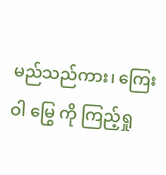မည်သည်ကား၊ ကြေးဝါ မြွေ ကို ကြည့်ရှု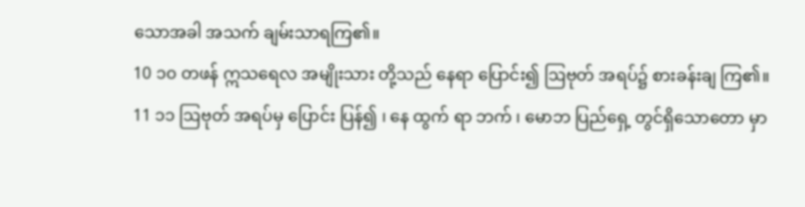သောအခါ အသက် ချမ်းသာရကြ၏။
10 ၁၀ တဖန် ဣသရေလ အမျိုးသား တို့သည် နေရာ ပြောင်း၍ ဩဗုတ် အရပ်၌ စားခန်းချ ကြ၏။
11 ၁၁ ဩဗုတ် အရပ်မှ ပြောင်း ပြန်၍ ၊ နေ ထွက် ရာ ဘက် ၊ မောဘ ပြည်ရှေ့ တွင်ရှိသောတော မှာ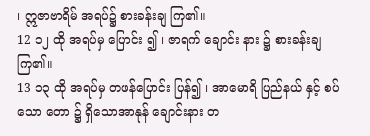၊ ဣဇာဗာရိမ် အရပ်၌ စားခန်းချ ကြ၏။
12 ၁၂ ထို အရပ်မှ ပြောင်း ၍ ၊ ဇာရက် ချောင်း နား ၌ စားခန်းချ ကြ၏။
13 ၁၃ ထို အရပ်မှ တဖန်ပြောင်း ပြန်၍ ၊ အာမောရိ ပြည်နယ် နှင့် စပ်သော တော ၌ ရှိသောအာနုန် ချောင်းနား တ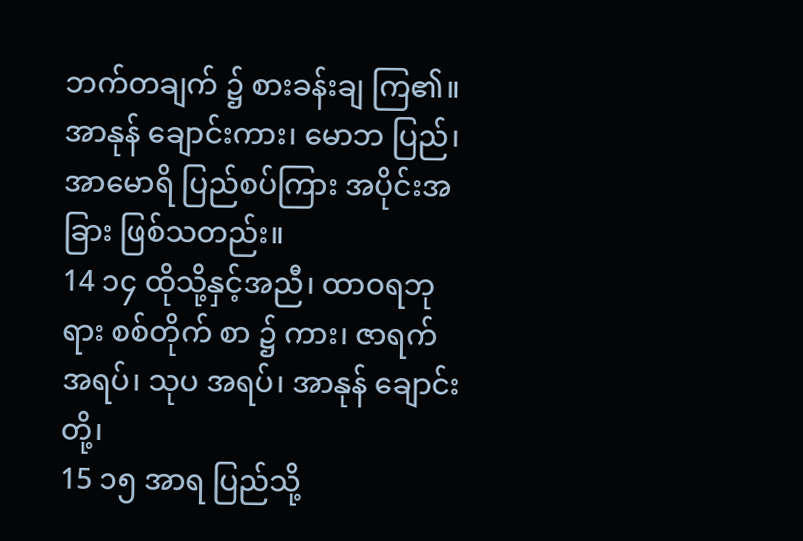ဘက်တချက် ၌ စားခန်းချ ကြ၏။ အာနုန် ချောင်းကား၊ မောဘ ပြည်၊ အာမောရိ ပြည်စပ်ကြား အပိုင်းအခြား ဖြစ်သတည်း။
14 ၁၄ ထိုသို့နှင့်အညီ၊ ထာဝရဘုရား စစ်တိုက် စာ ၌ ကား၊ ဇာရက် အရပ်၊ သုပ အရပ်၊ အာနုန် ချောင်း တို့၊
15 ၁၅ အာရ ပြည်သို့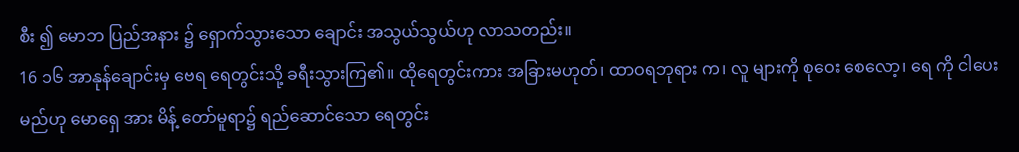စီး ၍ မောဘ ပြည်အနား ၌ ရှောက်သွားသော ချောင်း အသွယ်သွယ်ဟု လာသတည်း။
16 ၁၆ အာနုန်ချောင်းမှ ဗေရ ရေတွင်းသို့ ခရီးသွားကြ၏။ ထိုရေတွင်းကား အခြားမဟုတ်၊ ထာဝရဘုရား က၊ လူ များကို စုဝေး စေလော့၊ ရေ ကို ငါပေး မည်ဟု မောရှေ အား မိန့် တော်မူရာ၌ ရည်ဆောင်သော ရေတွင်း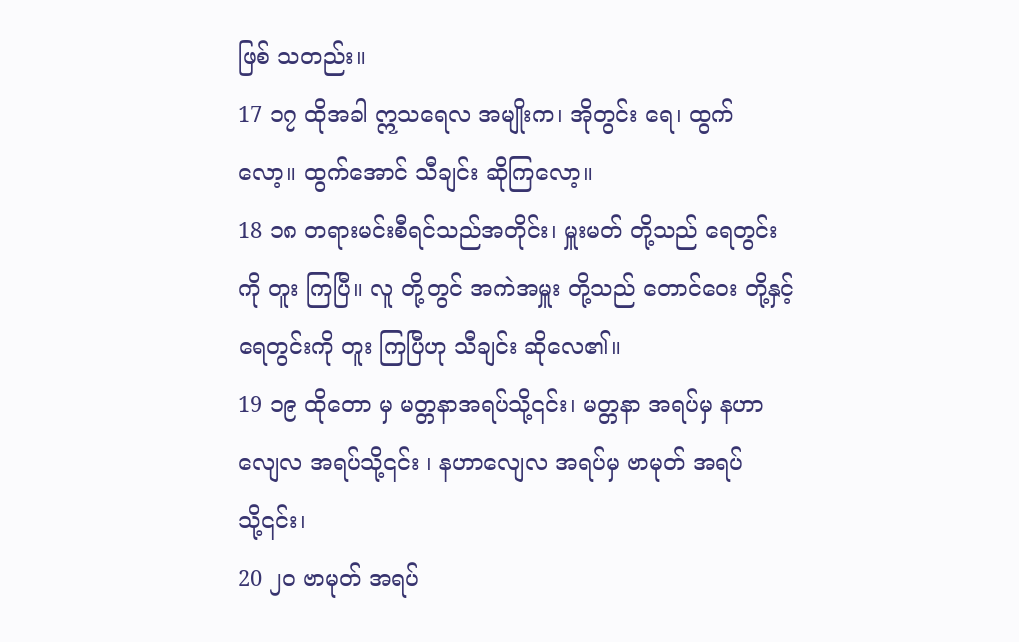ဖြစ် သတည်း။
17 ၁၇ ထိုအခါ ဣသရေလ အမျိုးက၊ အိုတွင်း ရေ၊ ထွက် လော့။ ထွက်အောင် သီချင်း ဆိုကြလော့။
18 ၁၈ တရားမင်းစီရင်သည်အတိုင်း၊ မှူးမတ် တို့သည် ရေတွင်း ကို တူး ကြပြီ။ လူ တို့တွင် အကဲအမှူး တို့သည် တောင်ဝေး တို့နှင့် ရေတွင်းကို တူး ကြပြီဟု သီချင်း ဆိုလေ၏။
19 ၁၉ ထိုတော မှ မတ္တနာအရပ်သို့၎င်း၊ မတ္တနာ အရပ်မှ နဟာလျေလ အရပ်သို့၎င်း ၊ နဟာလျေလ အရပ်မှ ဗာမုတ် အရပ်သို့၎င်း၊
20 ၂၀ ဗာမုတ် အရပ်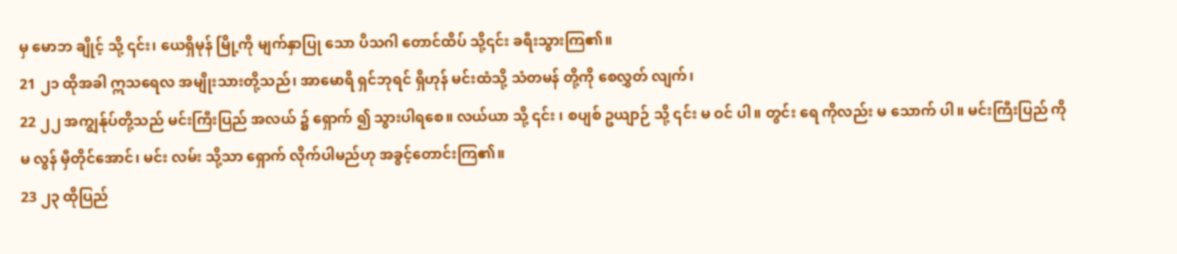မှ မောဘ ချိုင့် သို့ ၎င်း၊ ယေရှိမုန် မြို့ကို မျက်နှာပြု သော ပိသဂါ တောင်ထိပ် သို့၎င်း ခရီးသွားကြ၏။
21 ၂၁ ထိုအခါ ဣသရေလ အမျိုးသားတို့သည်၊ အာမောရိ ရှင်ဘုရင် ရှိဟုန် မင်းထံသို့ သံတမန် တို့ကို စေလွှတ် လျက်၊
22 ၂၂ အကျွန်ုပ်တို့သည် မင်းကြီးပြည် အလယ် ၌ ရှောက် ၍ သွားပါရစေ။ လယ်ယာ သို့ ၎င်း ၊ စပျစ် ဥယျာဉ် သို့ ၎င်း မ ဝင် ပါ။ တွင်း ရေ ကိုလည်း မ သောက် ပါ။ မင်းကြီးပြည် ကို မ လွန် မှီတိုင်အောင်၊ မင်း လမ်း သို့သာ ရှောက် လိုက်ပါမည်ဟု အခွင့်တောင်းကြ၏။
23 ၂၃ ထိုပြည်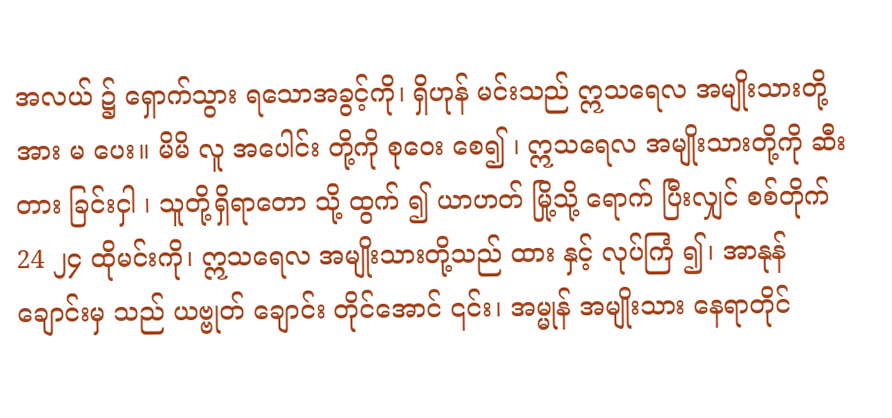အလယ် ၌ ရှောက်သွား ရသောအခွင့်ကို၊ ရှိဟုန် မင်းသည် ဣသရေလ အမျိုးသားတို့အား မ ပေး။ မိမိ လူ အပေါင်း တို့ကို စုဝေး စေ၍ ၊ ဣသရေလ အမျိုးသားတို့ကို ဆီးတား ခြင်းငှါ ၊ သူတို့ရှိရာတော သို့ ထွက် ၍ ယာဟတ် မြို့သို့ ရောက် ပြီးလျှင် စစ်တိုက်
24 ၂၄ ထိုမင်းကို၊ ဣသရေလ အမျိုးသားတို့သည် ထား နှင့် လုပ်ကြံ ၍၊ အာနုန် ချောင်းမှ သည် ယဗ္ဗုတ် ချောင်း တိုင်အောင် ၎င်း၊ အမ္မုန် အမျိုးသား နေရာတိုင်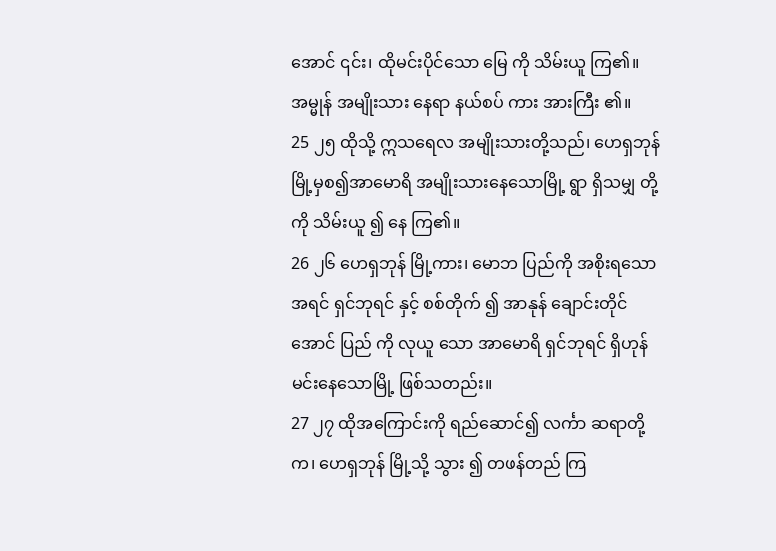အောင် ၎င်း၊ ထိုမင်းပိုင်သော မြေ ကို သိမ်းယူ ကြ၏။ အမ္မုန် အမျိုးသား နေရာ နယ်စပ် ကား အားကြီး ၏။
25 ၂၅ ထိုသို့ ဣသရေလ အမျိုးသားတို့သည်၊ ဟေရှဘုန် မြို့မှစ၍အာမောရိ အမျိုးသားနေသောမြို့ ရွာ ရှိသမျှ တို့ကို သိမ်းယူ ၍ နေ ကြ၏။
26 ၂၆ ဟေရှဘုန် မြို့ကား၊ မောဘ ပြည်ကို အစိုးရသောအရင် ရှင်ဘုရင် နှင့် စစ်တိုက် ၍ အာနုန် ချောင်းတိုင်အောင် ပြည် ကို လုယူ သော အာမောရိ ရှင်ဘုရင် ရှိဟုန် မင်းနေသောမြို့ ဖြစ်သတည်း။
27 ၂၇ ထိုအကြောင်းကို ရည်ဆောင်၍ လင်္ကာ ဆရာတို့ က၊ ဟေရှဘုန် မြို့သို့ သွား ၍ တဖန်တည် ကြ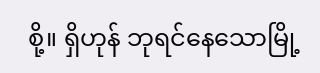စို့။ ရှိဟုန် ဘုရင်နေသောမြို့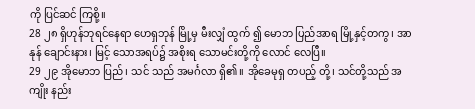ကို ပြင်ဆင် ကြစို့။
28 ၂၈ ရှိဟုန်ဘုရင်နေရာ ဟေရှဘုန် မြို့မှ မီးလျှံ ထွက် ၍ မောဘ ပြည်အာရ မြို့နှင့်တကွ၊ အာနုန် ချောင်းနား၊ မြင့် သောအရပ်၌ အစိုးရ သောမင်းတို့ကို လောင် လေပြီ။
29 ၂၉ အိုမောဘ ပြည်၊ သင် သည် အမင်္ဂလာ ရှိ၏။ အိုခေမုရှ တပည့် တို့၊ သင်တို့သည် အကျိုး နည်း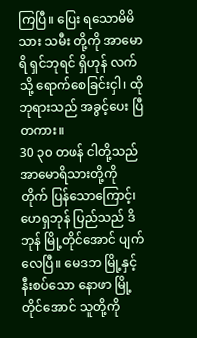ကြပြီ။ ပြေး ရသောမိမိ သား သမီး တို့ကို အာမောရိ ရှင်ဘုရင် ရှိဟုန် လက် သို့ ရောက်စေခြင်းငှါ၊ ထိုဘုရားသည် အခွင့်ပေး ပြီ တကား။
30 ၃၀ တဖန် ငါတို့သည် အာမောရိသားတို့ကို တိုက် ပြန်သောကြောင့်၊ ဟေရှဘုန် ပြည်သည် ဒိဘုန် မြို့တိုင်အောင် ပျက် လေပြီ။ မေဒဘ မြို့နှင့် နီးစပ်သော နောဖာ မြို့တိုင်အောင် သူတို့ကို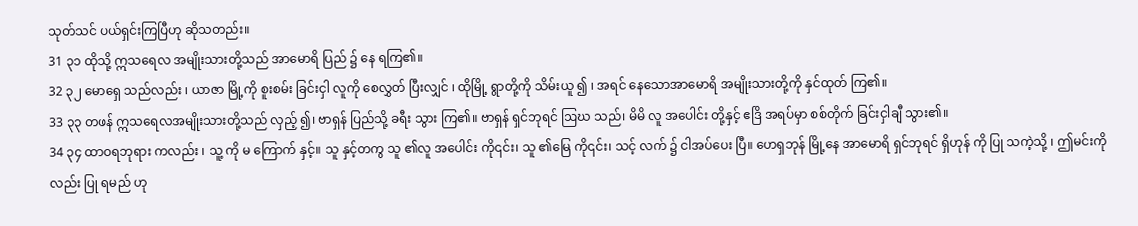သုတ်သင် ပယ်ရှင်းကြပြီဟု ဆိုသတည်း။
31 ၃၁ ထိုသို့ ဣသရေလ အမျိုးသားတို့သည် အာမောရိ ပြည် ၌ နေ ရကြ၏။
32 ၃၂ မောရှေ သည်လည်း ၊ ယာဇာ မြို့ကို စူးစမ်း ခြင်းငှါ လူကို စေလွှတ် ပြီးလျှင် ၊ ထိုမြို့ ရွာတို့ကို သိမ်းယူ ၍ ၊ အရင် နေသောအာမောရိ အမျိုးသားတို့ကို နှင်ထုတ် ကြ၏။
33 ၃၃ တဖန် ဣသရေလအမျိုးသားတို့သည် လှည့် ၍၊ ဗာရှန် ပြည်သို့ ခရီး သွား ကြ၏။ ဗာရှန် ရှင်ဘုရင် ဩဃ သည်၊ မိမိ လူ အပေါင်း တို့နှင့် ဧဒြိ အရပ်မှာ စစ်တိုက် ခြင်းငှါချီ သွား၏။
34 ၃၄ ထာဝရဘုရား ကလည်း ၊ သူ့ ကို မ ကြောက် နှင့်။ သူ နှင့်တကွ သူ ၏လူ အပေါင်း ကို၎င်း၊ သူ ၏မြေ ကို၎င်း၊ သင့် လက် ၌ ငါအပ်ပေး ပြီ။ ဟေရှဘုန် မြို့နေ အာမောရိ ရှင်ဘုရင် ရှိဟုန် ကို ပြု သကဲ့သို့ ၊ ဤမင်းကိုလည်း ပြု ရမည် ဟု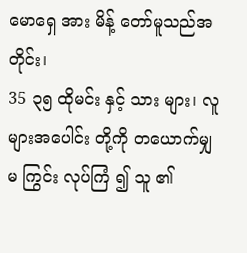မောရှေ အား မိန့် တော်မူသည်အတိုင်း၊
35 ၃၅ ထိုမင်း နှင့် သား များ၊ လူ များအပေါင်း တို့ကို တယောက်မျှ မ ကြွင်း လုပ်ကြံ ၍ သူ ၏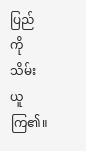ပြည် ကို သိမ်းယူ ကြ၏။